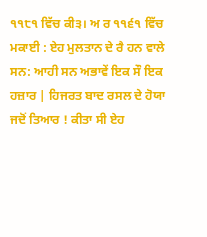੧੧੮੧ ਵਿੱਚ ਕੀ੩। ਅ ਰ ੧੧੬੧ ਵਿੱਚ ਮਕਾਈ : ਏਹ ਮੁਲਤਾਨ ਦੇ ਰੈ ਹਨ ਵਾਲੇ ਸਨ: ਆਹੀ ਸਨ ਅਭਾਵੇਂ ਇਕ ਸੌ ਇਕ ਹਜ਼ਾਰ | ਹਿਜਰਤ ਬਾਦ ਰਸਲ ਦੇ ਹੋਯਾ ਜਦੋਂ ਤਿਆਰ ! ਕੀਤਾ ਸੀ ਏਹ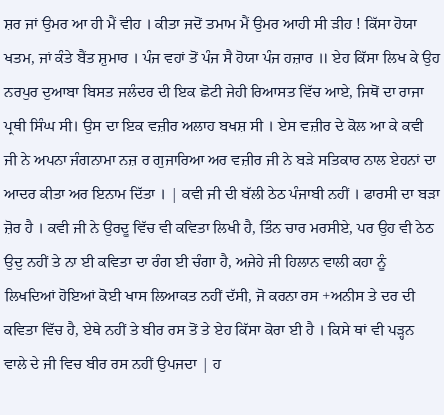ਸ਼ਰ ਜਾਂ ਉਮਰ ਆ ਹੀ ਮੈਂ ਵੀਹ । ਕੀਤਾ ਜਦੋਂ ਤਮਾਮ ਮੈਂ ਉਮਰ ਆਹੀ ਸੀ ੜੀਹ ! ਕਿੱਸਾ ਹੋਯਾ ਖਤਮ, ਜਾਂ ਕੰਤੇ ਬੈਂਤ ਸ਼ੁਮਾਰ । ਪੰਜ ਵਹਾਂ ਤੋਂ ਪੰਜ ਸੈ ਹੋਯਾ ਪੰਜ ਹਜ਼ਾਰ ॥ ਏਹ ਕਿੱਸਾ ਲਿਖ ਕੇ ਉਹ ਨਰਪੁਰ ਦੁਆਬਾ ਬਿਸਤ ਜਲੰਦਰ ਦੀ ਇਕ ਛੋਟੀ ਜੇਹੀ ਰਿਆਸਤ ਵਿੱਚ ਆਏ, ਜਿਥੋਂ ਦਾ ਰਾਜਾ ਪ੍ਰਥੀ ਸਿੰਘ ਸੀ। ਉਸ ਦਾ ਇਕ ਵਜ਼ੀਰ ਅਲਾਹ ਬਖਸ਼ ਸੀ । ਏਸ ਵਜ਼ੀਰ ਦੇ ਕੋਲ ਆ ਕੇ ਕਵੀ ਜੀ ਨੇ ਅਪਨਾ ਜੰਗਨਾਮਾ ਨਜ਼ ਰ ਗੁਜਾਰਿਆ ਅਰ ਵਜ਼ੀਰ ਜੀ ਨੇ ਬੜੇ ਸਤਿਕਾਰ ਨਾਲ ਏਹਨਾਂ ਦਾ ਆਦਰ ਕੀਤਾ ਅਰ ਇਨਾਮ ਦਿੱਤਾ । | ਕਵੀ ਜੀ ਦੀ ਬੱਲੀ ਠੇਠ ਪੰਜਾਬੀ ਨਹੀਂ । ਫਾਰਸੀ ਦਾ ਬੜਾ ਜ਼ੋਰ ਹੈ । ਕਵੀ ਜੀ ਨੇ ਉਰਦੂ ਵਿੱਚ ਵੀ ਕਵਿਤਾ ਲਿਖੀ ਹੈ, ਤਿੰਨ ਚਾਰ ਮਰਸੀਏ, ਪਰ ਉਹ ਵੀ ਠੇਠ ਉਦੁ ਨਹੀਂ ਤੇ ਨਾ ਈ ਕਵਿਤਾ ਦਾ ਰੰਗ ਈ ਚੰਗਾ ਹੈ, ਅਜੇਹੇ ਜੀ ਹਿਲਾਨ ਵਾਲੀ ਕਹਾ ਨੂੰ ਲਿਖਦਿਆਂ ਹੋਇਆਂ ਕੋਈ ਖਾਸ ਲਿਆਕਤ ਨਹੀਂ ਦੱਸੀ, ਜੋ ਕਰਨਾ ਰਸ +ਅਨੀਸ ਤੇ ਦਰ ਦੀ ਕਵਿਤਾ ਵਿੱਚ ਹੈ, ਏਥੇ ਨਹੀਂ ਤੇ ਬੀਰ ਰਸ ਤੋਂ ਤੇ ਏਹ ਕਿੱਸਾ ਕੋਰਾ ਈ ਹੈ । ਕਿਸੇ ਥਾਂ ਵੀ ਪੜ੍ਹਨ ਵਾਲੇ ਦੇ ਜੀ ਵਿਚ ਬੀਰ ਰਸ ਨਹੀਂ ਉਪਜਦਾ | ਹ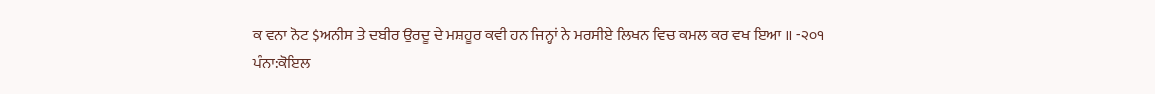ਕ ਵਨਾ ਨੋਟ $ਅਨੀਸ ਤੇ ਦਬੀਰ ਉਰਦੂ ਦੇ ਮਸ਼ਹੂਰ ਕਵੀ ਹਨ ਜਿਨ੍ਹਾਂ ਨੇ ਮਰਸੀਏ ਲਿਖਨ ਵਿਚ ਕਮਲ ਕਰ ਵਖ ਇਆ ॥ -੨੦੧
ਪੰਨਾ:ਕੋਇਲ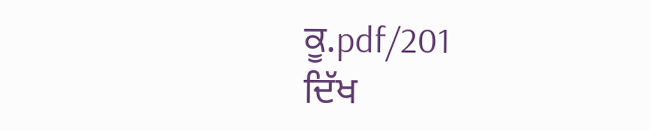ਕੂ.pdf/201
ਦਿੱਖ